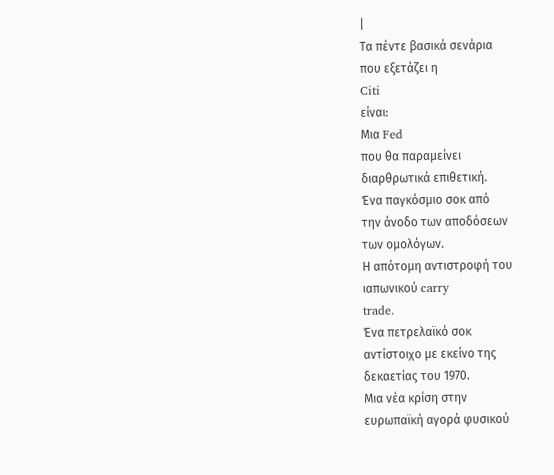|
Τα πέντε βασικά σενάρια
που εξετάζει η
Citi
είναι:
Μια Fed
που θα παραμείνει
διαρθρωτικά επιθετική.
Ένα παγκόσμιο σοκ από
την άνοδο των αποδόσεων
των ομολόγων.
Η απότομη αντιστροφή του
ιαπωνικού carry
trade.
Ένα πετρελαϊκό σοκ
αντίστοιχο με εκείνο της
δεκαετίας του 1970.
Μια νέα κρίση στην
ευρωπαϊκή αγορά φυσικού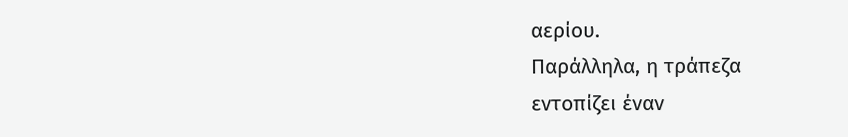αερίου.
Παράλληλα, η τράπεζα
εντοπίζει έναν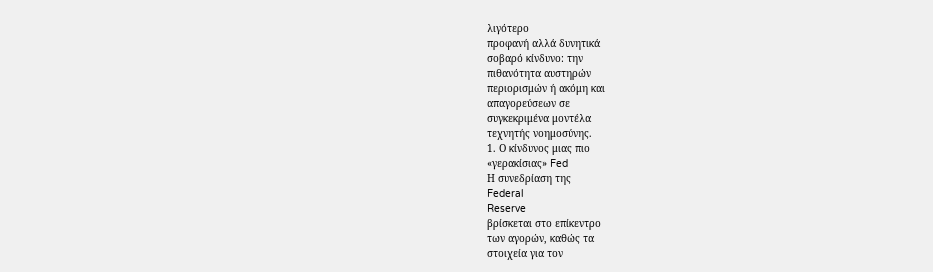λιγότερο
προφανή αλλά δυνητικά
σοβαρό κίνδυνο: την
πιθανότητα αυστηρών
περιορισμών ή ακόμη και
απαγορεύσεων σε
συγκεκριμένα μοντέλα
τεχνητής νοημοσύνης.
1. Ο κίνδυνος μιας πιο
«γερακίσιας» Fed
Η συνεδρίαση της
Federal
Reserve
βρίσκεται στο επίκεντρο
των αγορών, καθώς τα
στοιχεία για τον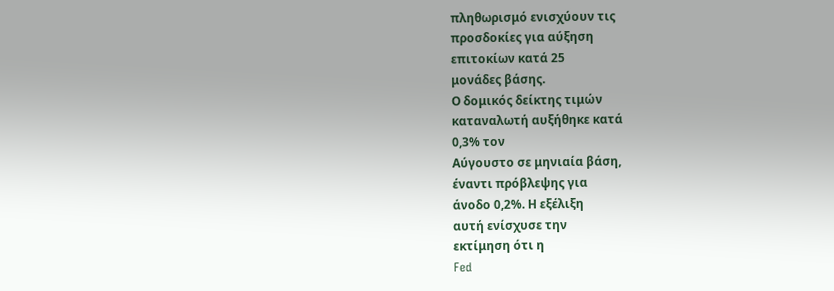πληθωρισμό ενισχύουν τις
προσδοκίες για αύξηση
επιτοκίων κατά 25
μονάδες βάσης.
Ο δομικός δείκτης τιμών
καταναλωτή αυξήθηκε κατά
0,3% τον
Αύγουστο σε μηνιαία βάση,
έναντι πρόβλεψης για
άνοδο 0,2%. Η εξέλιξη
αυτή ενίσχυσε την
εκτίμηση ότι η
Fed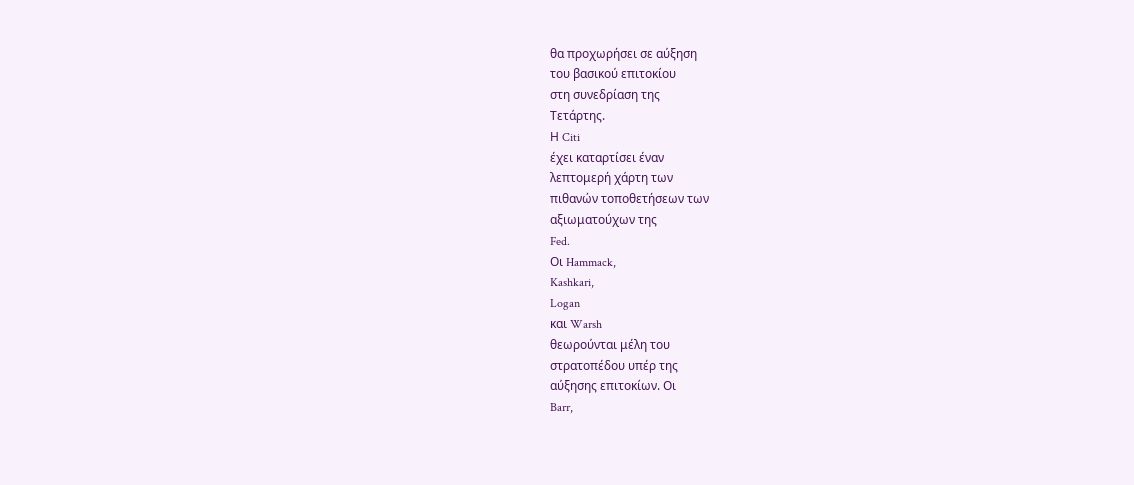θα προχωρήσει σε αύξηση
του βασικού επιτοκίου
στη συνεδρίαση της
Τετάρτης.
Η Citi
έχει καταρτίσει έναν
λεπτομερή χάρτη των
πιθανών τοποθετήσεων των
αξιωματούχων της
Fed.
Οι Hammack,
Kashkari,
Logan
και Warsh
θεωρούνται μέλη του
στρατοπέδου υπέρ της
αύξησης επιτοκίων. Οι
Barr,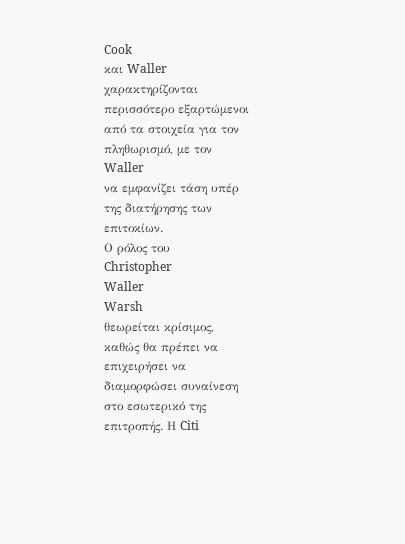Cook
και Waller
χαρακτηρίζονται
περισσότερο εξαρτώμενοι
από τα στοιχεία για τον
πληθωρισμό, με τον
Waller
να εμφανίζει τάση υπέρ
της διατήρησης των
επιτοκίων.
Ο ρόλος του
Christopher
Waller
Warsh
θεωρείται κρίσιμος,
καθώς θα πρέπει να
επιχειρήσει να
διαμορφώσει συναίνεση
στο εσωτερικό της
επιτροπής. Η Citi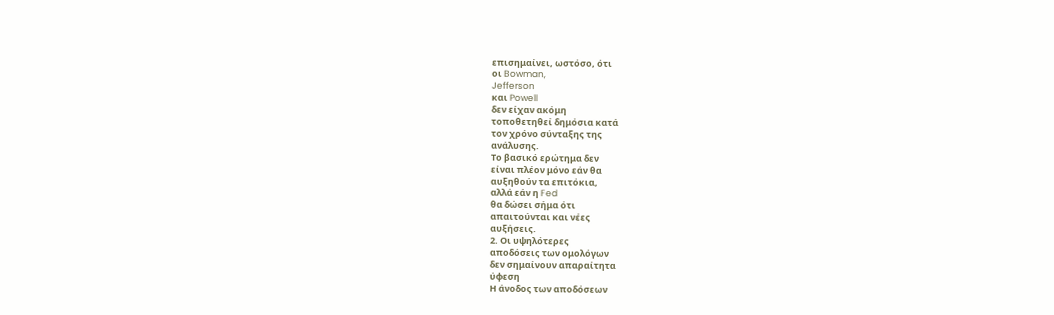επισημαίνει, ωστόσο, ότι
οι Bowman,
Jefferson
και Powell
δεν είχαν ακόμη
τοποθετηθεί δημόσια κατά
τον χρόνο σύνταξης της
ανάλυσης.
Το βασικό ερώτημα δεν
είναι πλέον μόνο εάν θα
αυξηθούν τα επιτόκια,
αλλά εάν η Fed
θα δώσει σήμα ότι
απαιτούνται και νέες
αυξήσεις.
2. Οι υψηλότερες
αποδόσεις των ομολόγων
δεν σημαίνουν απαραίτητα
ύφεση
Η άνοδος των αποδόσεων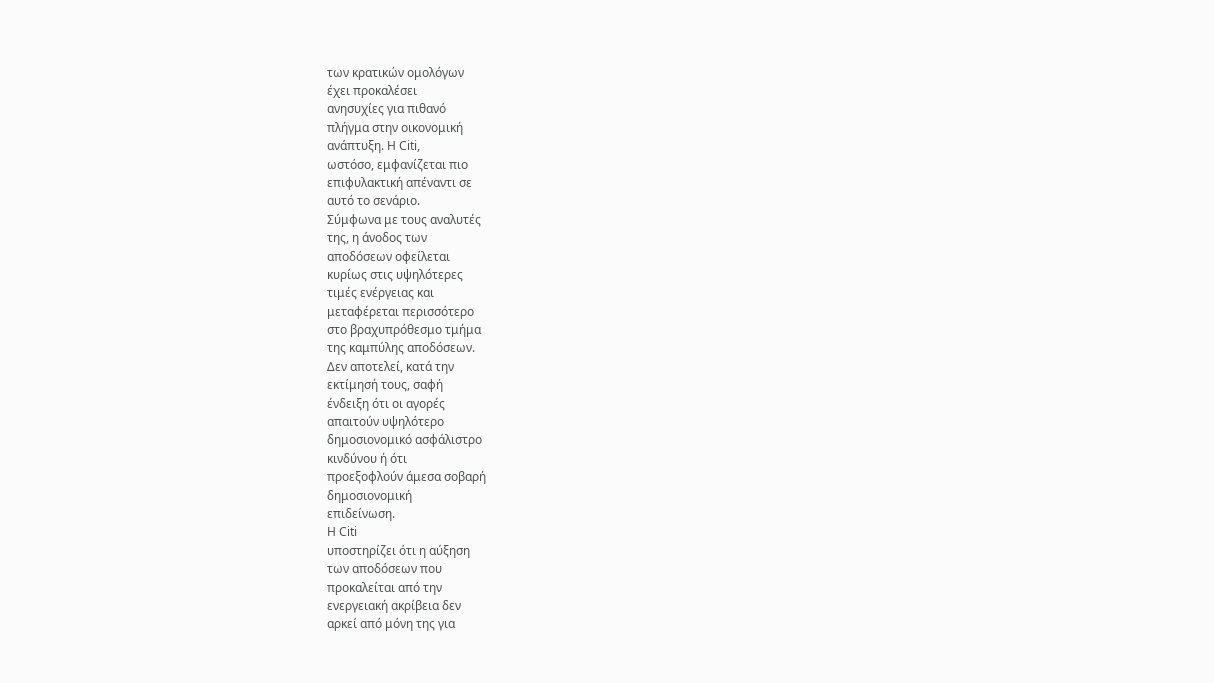των κρατικών ομολόγων
έχει προκαλέσει
ανησυχίες για πιθανό
πλήγμα στην οικονομική
ανάπτυξη. Η Citi,
ωστόσο, εμφανίζεται πιο
επιφυλακτική απέναντι σε
αυτό το σενάριο.
Σύμφωνα με τους αναλυτές
της, η άνοδος των
αποδόσεων οφείλεται
κυρίως στις υψηλότερες
τιμές ενέργειας και
μεταφέρεται περισσότερο
στο βραχυπρόθεσμο τμήμα
της καμπύλης αποδόσεων.
Δεν αποτελεί, κατά την
εκτίμησή τους, σαφή
ένδειξη ότι οι αγορές
απαιτούν υψηλότερο
δημοσιονομικό ασφάλιστρο
κινδύνου ή ότι
προεξοφλούν άμεσα σοβαρή
δημοσιονομική
επιδείνωση.
Η Citi
υποστηρίζει ότι η αύξηση
των αποδόσεων που
προκαλείται από την
ενεργειακή ακρίβεια δεν
αρκεί από μόνη της για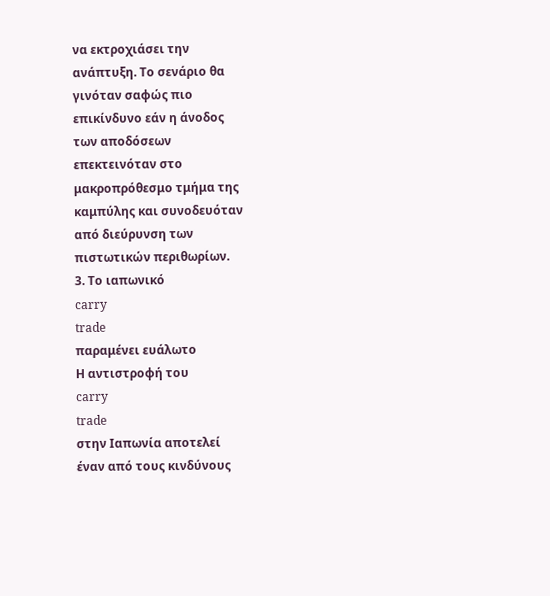να εκτροχιάσει την
ανάπτυξη. Το σενάριο θα
γινόταν σαφώς πιο
επικίνδυνο εάν η άνοδος
των αποδόσεων
επεκτεινόταν στο
μακροπρόθεσμο τμήμα της
καμπύλης και συνοδευόταν
από διεύρυνση των
πιστωτικών περιθωρίων.
3. Το ιαπωνικό
carry
trade
παραμένει ευάλωτο
Η αντιστροφή του
carry
trade
στην Ιαπωνία αποτελεί
έναν από τους κινδύνους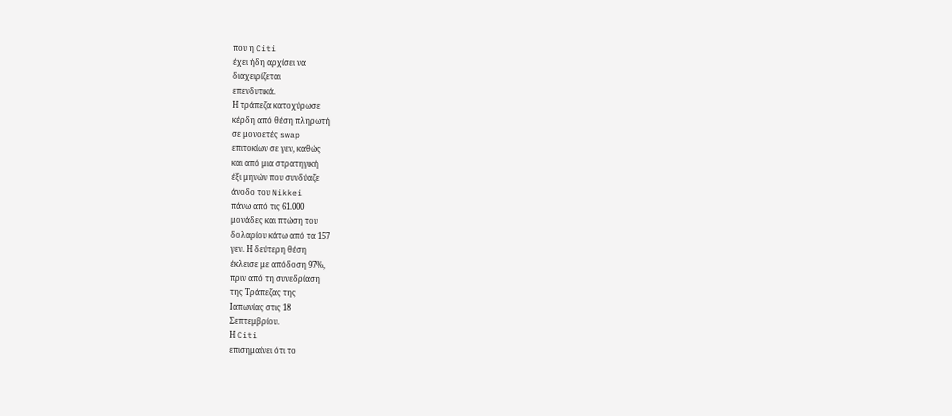που η Citi
έχει ήδη αρχίσει να
διαχειρίζεται
επενδυτικά.
Η τράπεζα κατοχύρωσε
κέρδη από θέση πληρωτή
σε μονοετές swap
επιτοκίων σε γεν, καθώς
και από μια στρατηγική
έξι μηνών που συνδύαζε
άνοδο του Nikkei
πάνω από τις 61.000
μονάδες και πτώση του
δολαρίου κάτω από τα 157
γεν. Η δεύτερη θέση
έκλεισε με απόδοση 97%,
πριν από τη συνεδρίαση
της Τράπεζας της
Ιαπωνίας στις 18
Σεπτεμβρίου.
Η Citi
επισημαίνει ότι το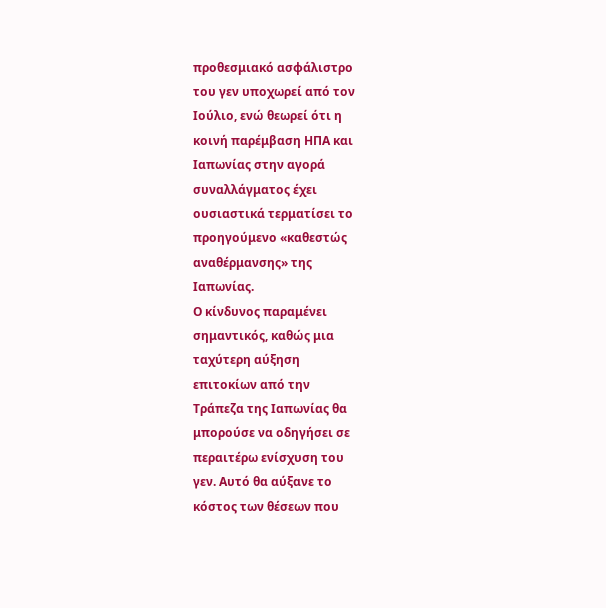προθεσμιακό ασφάλιστρο
του γεν υποχωρεί από τον
Ιούλιο, ενώ θεωρεί ότι η
κοινή παρέμβαση ΗΠΑ και
Ιαπωνίας στην αγορά
συναλλάγματος έχει
ουσιαστικά τερματίσει το
προηγούμενο «καθεστώς
αναθέρμανσης» της
Ιαπωνίας.
Ο κίνδυνος παραμένει
σημαντικός, καθώς μια
ταχύτερη αύξηση
επιτοκίων από την
Τράπεζα της Ιαπωνίας θα
μπορούσε να οδηγήσει σε
περαιτέρω ενίσχυση του
γεν. Αυτό θα αύξανε το
κόστος των θέσεων που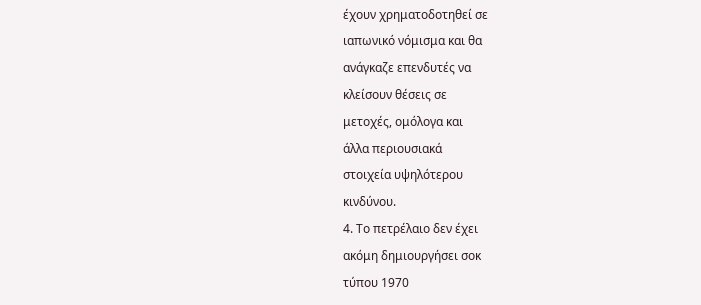έχουν χρηματοδοτηθεί σε
ιαπωνικό νόμισμα και θα
ανάγκαζε επενδυτές να
κλείσουν θέσεις σε
μετοχές, ομόλογα και
άλλα περιουσιακά
στοιχεία υψηλότερου
κινδύνου.
4. Το πετρέλαιο δεν έχει
ακόμη δημιουργήσει σοκ
τύπου 1970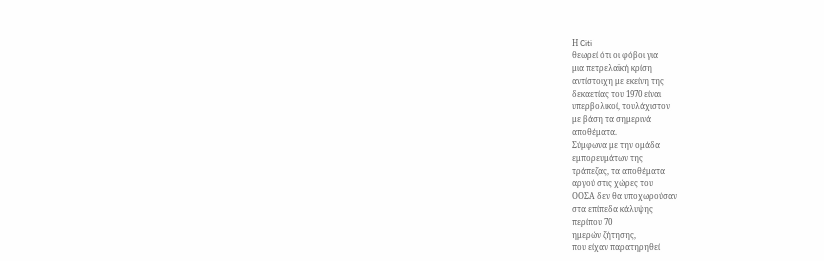Η Citi
θεωρεί ότι οι φόβοι για
μια πετρελαϊκή κρίση
αντίστοιχη με εκείνη της
δεκαετίας του 1970 είναι
υπερβολικοί, τουλάχιστον
με βάση τα σημερινά
αποθέματα.
Σύμφωνα με την ομάδα
εμπορευμάτων της
τράπεζας, τα αποθέματα
αργού στις χώρες του
ΟΟΣΑ δεν θα υποχωρούσαν
στα επίπεδα κάλυψης
περίπου 70
ημερών ζήτησης,
που είχαν παρατηρηθεί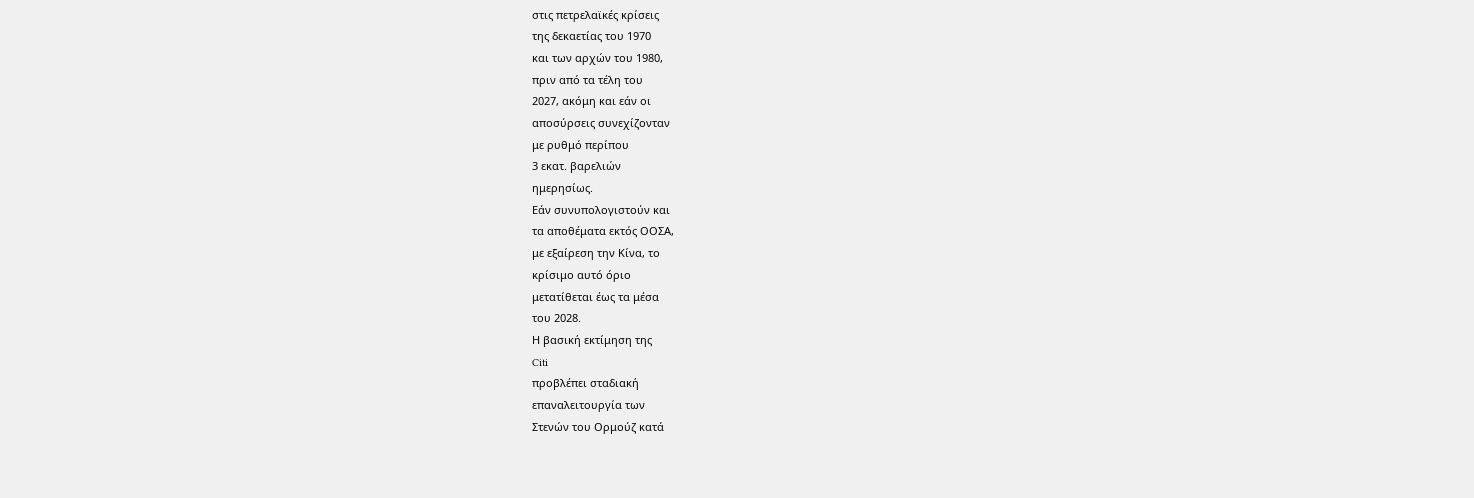στις πετρελαϊκές κρίσεις
της δεκαετίας του 1970
και των αρχών του 1980,
πριν από τα τέλη του
2027, ακόμη και εάν οι
αποσύρσεις συνεχίζονταν
με ρυθμό περίπου
3 εκατ. βαρελιών
ημερησίως.
Εάν συνυπολογιστούν και
τα αποθέματα εκτός ΟΟΣΑ,
με εξαίρεση την Κίνα, το
κρίσιμο αυτό όριο
μετατίθεται έως τα μέσα
του 2028.
Η βασική εκτίμηση της
Citi
προβλέπει σταδιακή
επαναλειτουργία των
Στενών του Ορμούζ κατά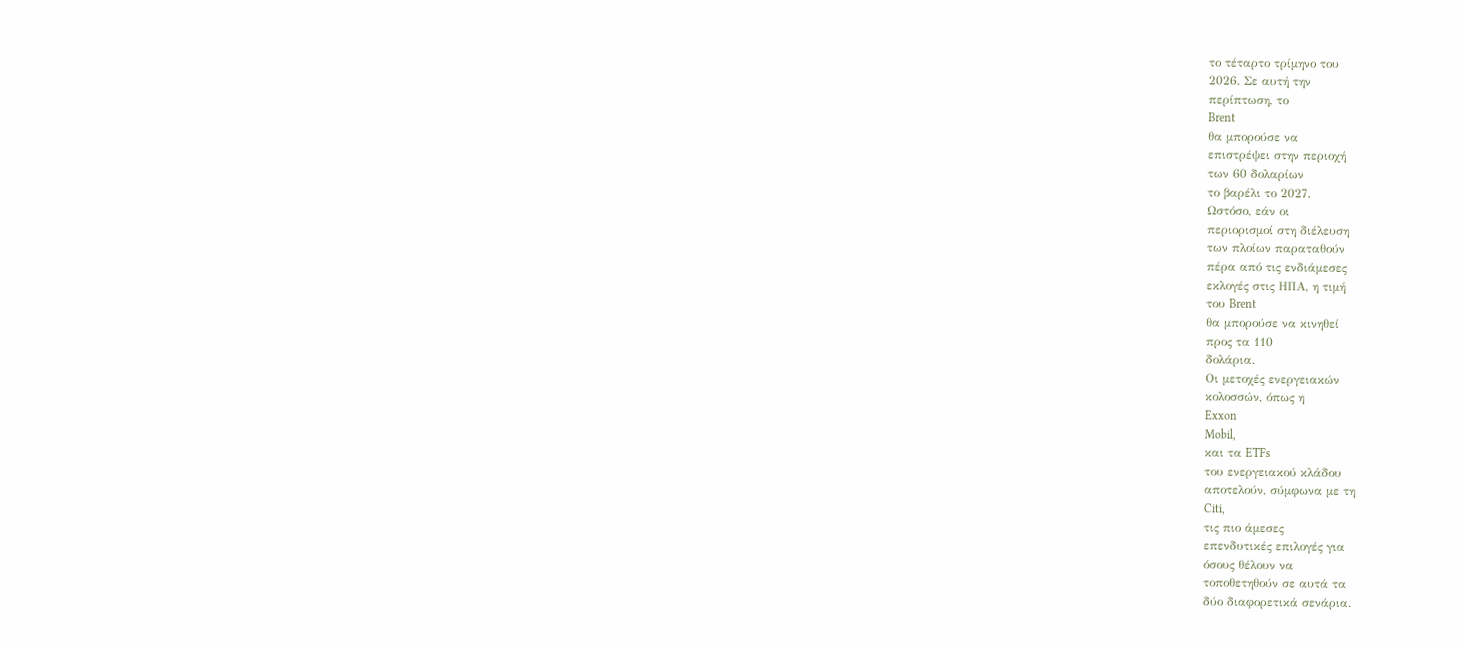το τέταρτο τρίμηνο του
2026. Σε αυτή την
περίπτωση, το
Brent
θα μπορούσε να
επιστρέψει στην περιοχή
των 60 δολαρίων
το βαρέλι το 2027.
Ωστόσο, εάν οι
περιορισμοί στη διέλευση
των πλοίων παραταθούν
πέρα από τις ενδιάμεσες
εκλογές στις ΗΠΑ, η τιμή
του Brent
θα μπορούσε να κινηθεί
προς τα 110
δολάρια.
Οι μετοχές ενεργειακών
κολοσσών, όπως η
Exxon
Mobil,
και τα ETFs
του ενεργειακού κλάδου
αποτελούν, σύμφωνα με τη
Citi,
τις πιο άμεσες
επενδυτικές επιλογές για
όσους θέλουν να
τοποθετηθούν σε αυτά τα
δύο διαφορετικά σενάρια.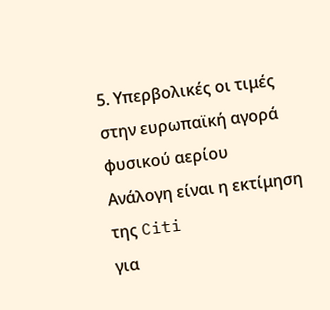5. Υπερβολικές οι τιμές
στην ευρωπαϊκή αγορά
φυσικού αερίου
Ανάλογη είναι η εκτίμηση
της Citi
για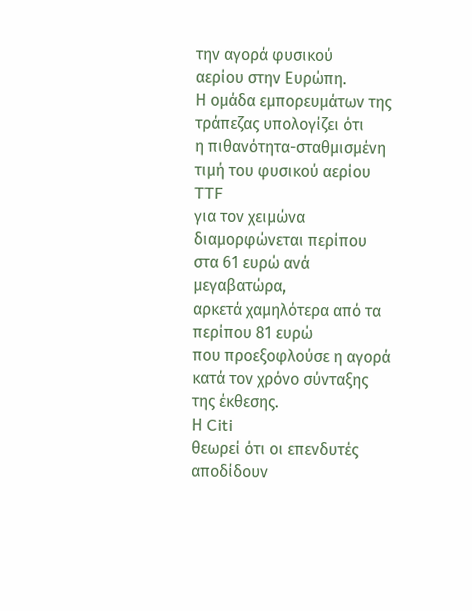την αγορά φυσικού
αερίου στην Ευρώπη.
Η ομάδα εμπορευμάτων της
τράπεζας υπολογίζει ότι
η πιθανότητα-σταθμισμένη
τιμή του φυσικού αερίου
TTF
για τον χειμώνα
διαμορφώνεται περίπου
στα 61 ευρώ ανά
μεγαβατώρα,
αρκετά χαμηλότερα από τα
περίπου 81 ευρώ
που προεξοφλούσε η αγορά
κατά τον χρόνο σύνταξης
της έκθεσης.
Η Citi
θεωρεί ότι οι επενδυτές
αποδίδουν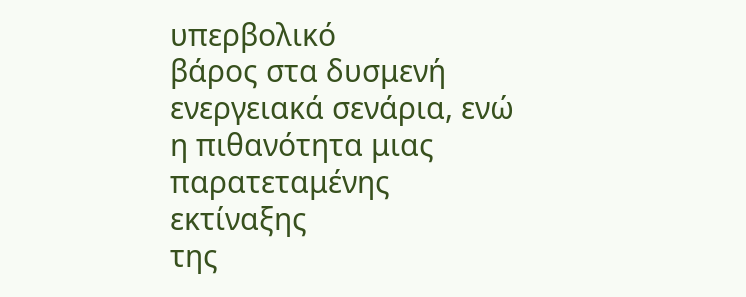υπερβολικό
βάρος στα δυσμενή
ενεργειακά σενάρια, ενώ
η πιθανότητα μιας
παρατεταμένης εκτίναξης
της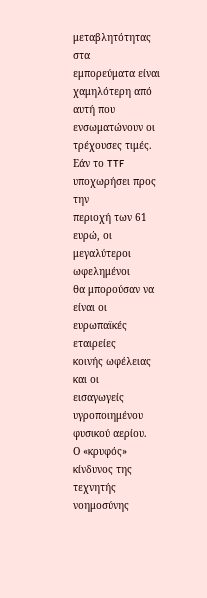μεταβλητότητας στα
εμπορεύματα είναι
χαμηλότερη από αυτή που
ενσωματώνουν οι
τρέχουσες τιμές.
Εάν το TTF
υποχωρήσει προς την
περιοχή των 61 ευρώ, οι
μεγαλύτεροι ωφελημένοι
θα μπορούσαν να είναι οι
ευρωπαϊκές εταιρείες
κοινής ωφέλειας και οι
εισαγωγείς υγροποιημένου
φυσικού αερίου.
Ο «κρυφός» κίνδυνος της
τεχνητής νοημοσύνης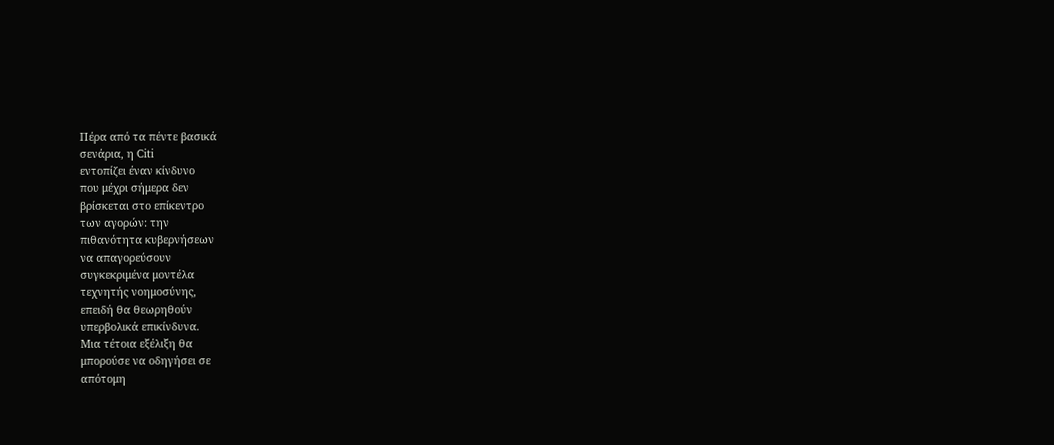Πέρα από τα πέντε βασικά
σενάρια, η Citi
εντοπίζει έναν κίνδυνο
που μέχρι σήμερα δεν
βρίσκεται στο επίκεντρο
των αγορών: την
πιθανότητα κυβερνήσεων
να απαγορεύσουν
συγκεκριμένα μοντέλα
τεχνητής νοημοσύνης,
επειδή θα θεωρηθούν
υπερβολικά επικίνδυνα.
Μια τέτοια εξέλιξη θα
μπορούσε να οδηγήσει σε
απότομη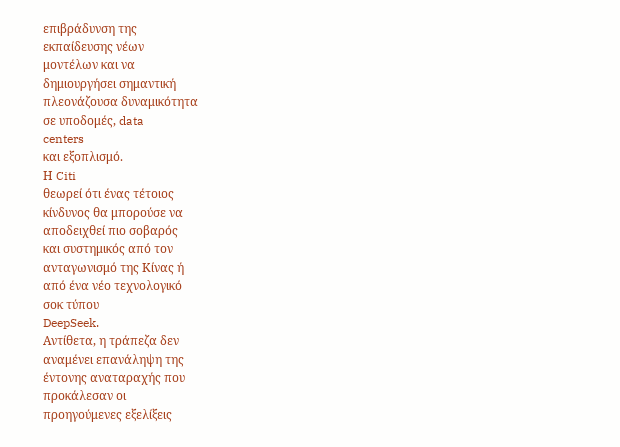επιβράδυνση της
εκπαίδευσης νέων
μοντέλων και να
δημιουργήσει σημαντική
πλεονάζουσα δυναμικότητα
σε υποδομές, data
centers
και εξοπλισμό.
Η Citi
θεωρεί ότι ένας τέτοιος
κίνδυνος θα μπορούσε να
αποδειχθεί πιο σοβαρός
και συστημικός από τον
ανταγωνισμό της Κίνας ή
από ένα νέο τεχνολογικό
σοκ τύπου
DeepSeek.
Αντίθετα, η τράπεζα δεν
αναμένει επανάληψη της
έντονης αναταραχής που
προκάλεσαν οι
προηγούμενες εξελίξεις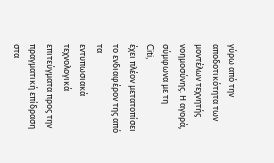γύρω από την
αποδοτικότητα των
μοντέλων τεχνητής
νοημοσύνης. Η αγορά,
σύμφωνα με τη
Citi,
έχει πλέον μετατοπίσει
το ενδιαφέρον της από τα
εντυπωσιακά τεχνολογικά
επιτεύγματα προς την
πραγματική επίδραση στα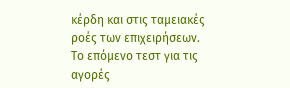κέρδη και στις ταμειακές
ροές των επιχειρήσεων.
Το επόμενο τεστ για τις
αγορές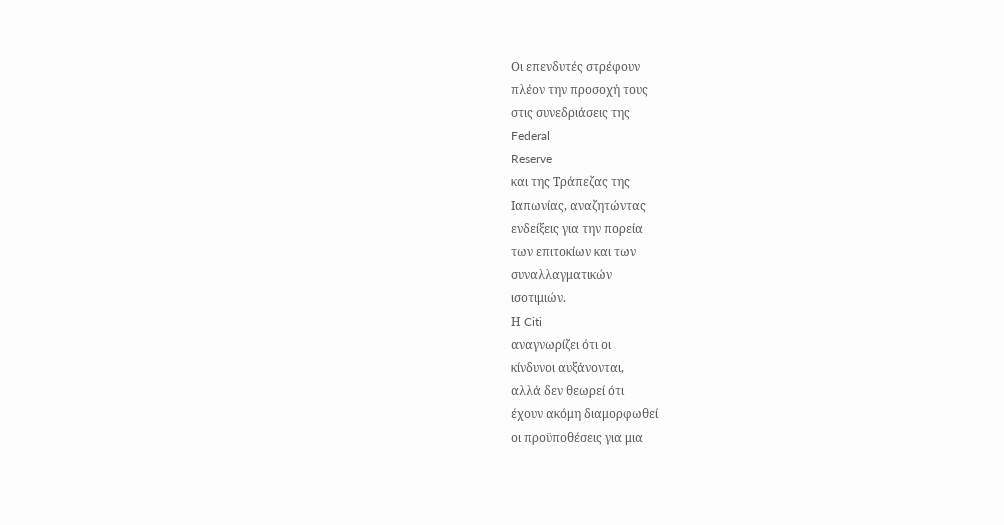Οι επενδυτές στρέφουν
πλέον την προσοχή τους
στις συνεδριάσεις της
Federal
Reserve
και της Τράπεζας της
Ιαπωνίας, αναζητώντας
ενδείξεις για την πορεία
των επιτοκίων και των
συναλλαγματικών
ισοτιμιών.
Η Citi
αναγνωρίζει ότι οι
κίνδυνοι αυξάνονται,
αλλά δεν θεωρεί ότι
έχουν ακόμη διαμορφωθεί
οι προϋποθέσεις για μια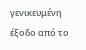γενικευμένη έξοδο από το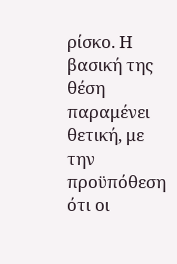ρίσκο. Η βασική της θέση
παραμένει θετική, με την
προϋπόθεση ότι οι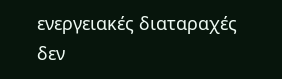ενεργειακές διαταραχές
δεν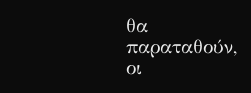θα παραταθούν, οι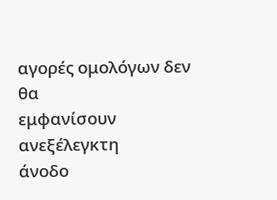αγορές ομολόγων δεν θα
εμφανίσουν ανεξέλεγκτη
άνοδο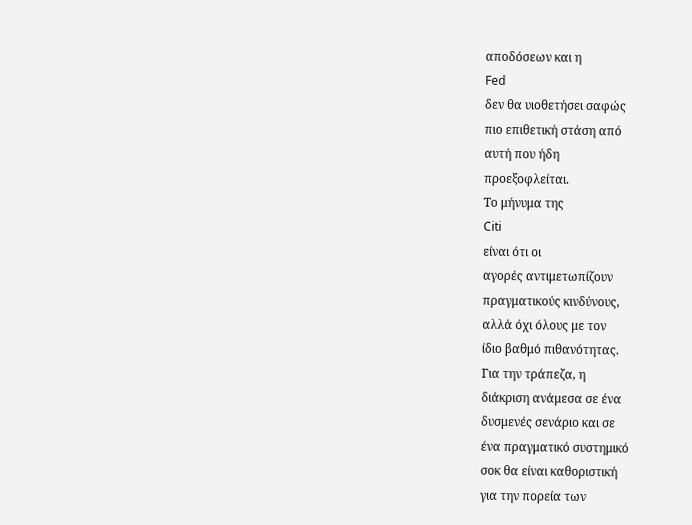αποδόσεων και η
Fed
δεν θα υιοθετήσει σαφώς
πιο επιθετική στάση από
αυτή που ήδη
προεξοφλείται.
Το μήνυμα της
Citi
είναι ότι οι
αγορές αντιμετωπίζουν
πραγματικούς κινδύνους,
αλλά όχι όλους με τον
ίδιο βαθμό πιθανότητας.
Για την τράπεζα, η
διάκριση ανάμεσα σε ένα
δυσμενές σενάριο και σε
ένα πραγματικό συστημικό
σοκ θα είναι καθοριστική
για την πορεία των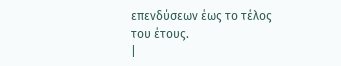επενδύσεων έως το τέλος
του έτους.
|